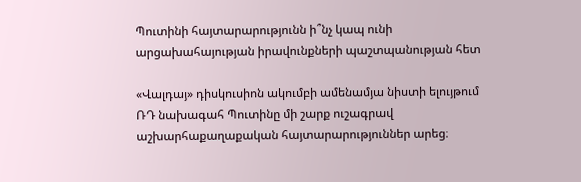Պուտինի հայտարարությունն ի՞նչ կապ ունի արցախահայության իրավունքների պաշտպանության հետ

«Վալդայ» դիսկուսիոն ակումբի ամենամյա նիստի ելույթում ՌԴ նախագահ Պուտինը մի շարք ուշագրավ աշխարհաքաղաքական հայտարարություններ արեց։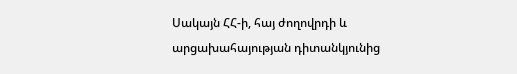Սակայն ՀՀ-ի, հայ ժողովրդի և արցախահայության դիտանկյունից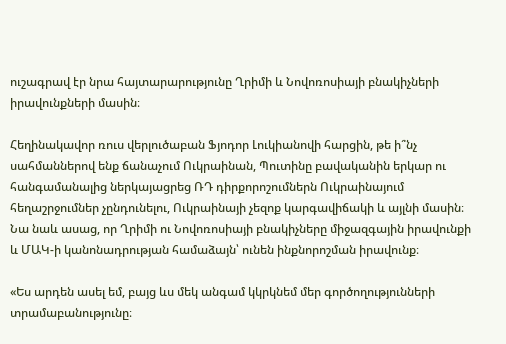ուշագրավ էր նրա հայտարարությունը Ղրիմի և Նովոռոսիայի բնակիչների իրավունքների մասին։

Հեղինակավոր ռուս վերլուծաբան Ֆյոդոր Լուկիանովի հարցին, թե ի՞նչ սահմաններով ենք ճանաչում Ուկրաինան, Պուտինը բավականին երկար ու հանգամանալից ներկայացրեց ՌԴ դիրքորոշումներն Ուկրաինայում հեղաշրջումներ չընդունելու, Ուկրաինայի չեզոք կարգավիճակի և այլնի մասին։ Նա նաև ասաց, որ Ղրիմի ու Նովոռոսիայի բնակիչները միջազգային իրավունքի և ՄԱԿ-ի կանոնադրության համաձայն՝ ունեն ինքնորոշման իրավունք։

«Ես արդեն ասել եմ, բայց ևս մեկ անգամ կկրկնեմ մեր գործողությունների տրամաբանությունը։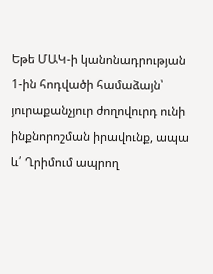Եթե ՄԱԿ-ի կանոնադրության 1-ին հոդվածի համաձայն՝ յուրաքանչյուր ժողովուրդ ունի ինքնորոշման իրավունք, ապա և՛ Ղրիմում ապրող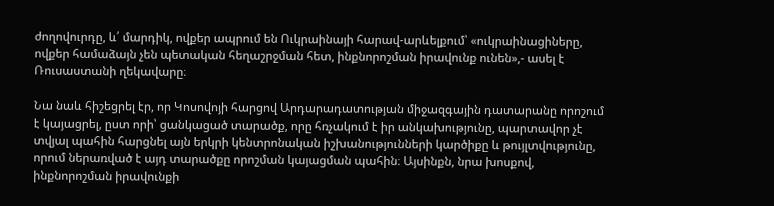ժողովուրդը, և՛ մարդիկ, ովքեր ապրում են Ուկրաինայի հարավ-արևելքում՝ «ուկրաինացիները, ովքեր համաձայն չեն պետական հեղաշրջման հետ, ինքնորոշման իրավունք ունեն»,- ասել է Ռուսաստանի ղեկավարը։

Նա նաև հիշեցրել էր, որ Կոսովոյի հարցով Արդարադատության միջազգային դատարանը որոշում է կայացրել, ըստ որի՝ ցանկացած տարածք, որը հռչակում է իր անկախությունը, պարտավոր չէ տվյալ պահին հարցնել այն երկրի կենտրոնական իշխանությունների կարծիքը և թույլտվությունը, որում ներառված է այդ տարածքը որոշման կայացման պահին։ Այսինքն, նրա խոսքով, ինքնորոշման իրավունքի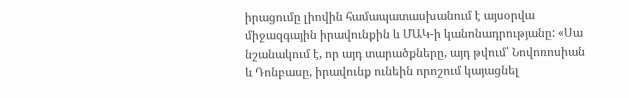իրացումը լիովին համապատասխանում է այսօրվա միջազգային իրավունքին և ՄԱԿ-ի կանոնադրությանը: «Սա նշանակում է, որ այդ տարածքները, այդ թվում՝ Նովոռոսիան և Դոնբասը, իրավունք ունեին որոշում կայացնել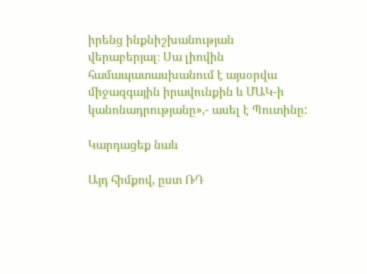իրենց ինքնիշխանության վերաբերյալ։ Սա լիովին համապատասխանում է այսօրվա միջազգային իրավունքին և ՄԱԿ-ի կանոնադրությանը»,- ասել է Պուտինը:

Կարդացեք նաև

Այդ հիմքով, ըստ ՌԴ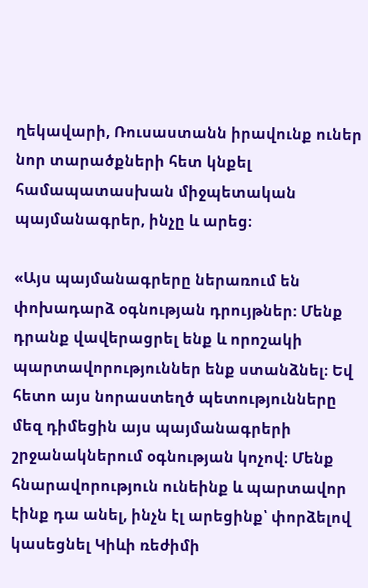ղեկավարի, Ռուսաստանն իրավունք ուներ նոր տարածքների հետ կնքել համապատասխան միջպետական պայմանագրեր, ինչը և արեց։

«Այս պայմանագրերը ներառում են փոխադարձ օգնության դրույթներ: Մենք դրանք վավերացրել ենք և որոշակի պարտավորություններ ենք ստանձնել։ Եվ հետո այս նորաստեղծ պետությունները մեզ դիմեցին այս պայմանագրերի շրջանակներում օգնության կոչով։ Մենք հնարավորություն ունեինք և պարտավոր էինք դա անել, ինչն էլ արեցինք՝ փորձելով կասեցնել Կիևի ռեժիմի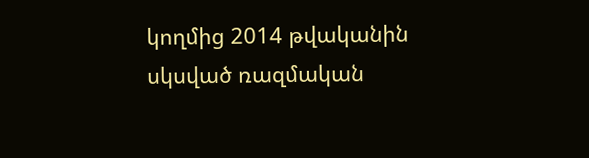կողմից 2014 թվականին սկսված ռազմական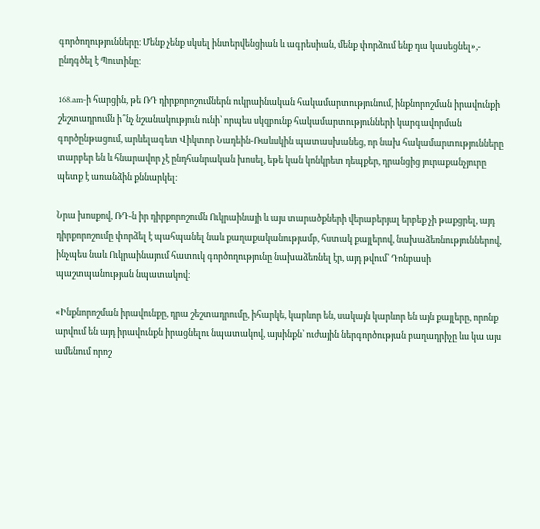գործողությունները։ Մենք չենք սկսել ինտերվենցիան և ագրեսիան, մենք փորձում ենք դա կասեցնել»,- ընդգծել է Պուտինը։

168.am-ի հարցին, թե ՌԴ դիրքորոշումներն ուկրաինական հակամարտությունում, ինքնորոշման իրավունքի շեշտադրումն ի՞նչ նշանակություն ունի՝ որպես սկզբունք հակամարտությունների կարգավորման գործընթացում, արևելագետ Վիկտոր Նադեին-Ռաևսկին պատասխանեց, որ նախ հակամարտությունները տարբեր են և հնարավոր չէ ընդհանրական խոսել, եթե կան կոնկրետ դեպքեր, դրանցից յուրաքանչյուրը պետք է առանձին քննարկել։

Նրա խոսքով, ՌԴ-ն իր դիրքորոշումն Ուկրաինայի և այս տարածքների վերաբերյալ երբեք չի թաքցրել, այդ դիրքորոշումը փորձել է պահպանել նաև քաղաքականությամբ, հստակ քայլերով, նախաձեռնություններով, ինչպես նաև Ուկրաինայում հատուկ գործողությունը նախաձեռնել էր, այդ թվում՝ Դոնբասի պաշտպանության նպատակով։

«Ինքնորոշման իրավունքը, դրա շեշտադրումը, իհարկե, կարևոր են, սակայն կարևոր են այն քայլերը, որոնք արվում են այդ իրավունքն իրացնելու նպատակով, այսինքն՝ ուժային ներգործության բաղադրիչը ևս կա այս ամենում որոշ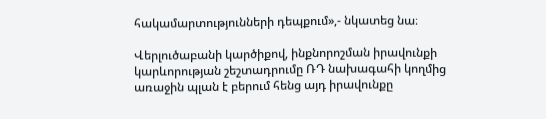հակամարտությունների դեպքում»,- նկատեց նա։

Վերլուծաբանի կարծիքով, ինքնորոշման իրավունքի կարևորության շեշտադրումը ՌԴ նախագահի կողմից առաջին պլան է բերում հենց այդ իրավունքը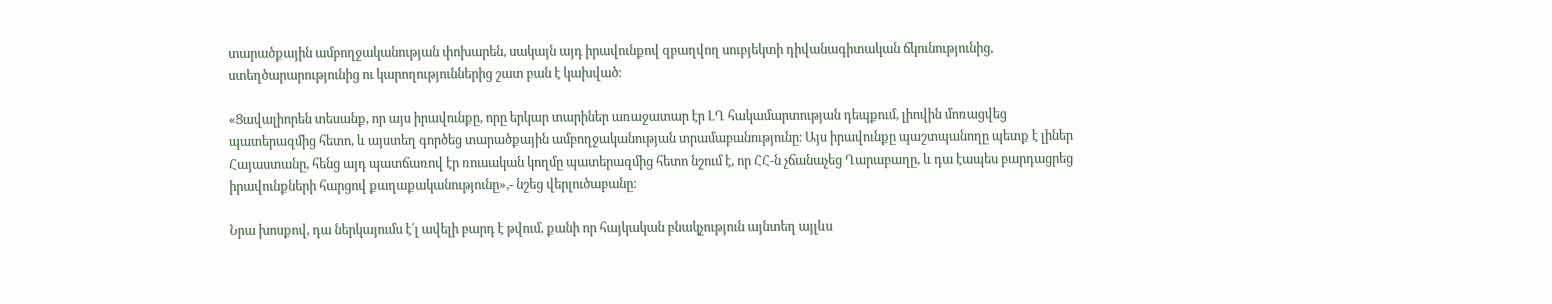տարածքային ամբողջականության փոխարեն, սակայն այդ իրավունքով զբաղվող սուբյեկտի դիվանագիտական ճկունությունից, ստեղծարարությունից ու կարողություններից շատ բան է կախված։

«Ցավալիորեն տեսանք, որ այս իրավունքը, որը երկար տարիներ առաջատար էր ԼՂ հակամարտության դեպքում, լիովին մոռացվեց պատերազմից հետո, և այստեղ գործեց տարածքային ամբողջականության տրամաբանությունը։ Այս իրավունքը պաշտպանողը պետք է լիներ Հայաստանը, հենց այդ պատճառով էր ռուսական կողմը պատերազմից հետո նշում է, որ ՀՀ-ն չճանաչեց Ղարաբաղը, և դա էապես բարդացրեց իրավունքների հարցով քաղաքականությունը»,- նշեց վերլուծաբանը։

Նրա խոսքով, դա ներկայումս է՛լ ավելի բարդ է թվում, քանի որ հայկական բնակչություն այնտեղ այլևս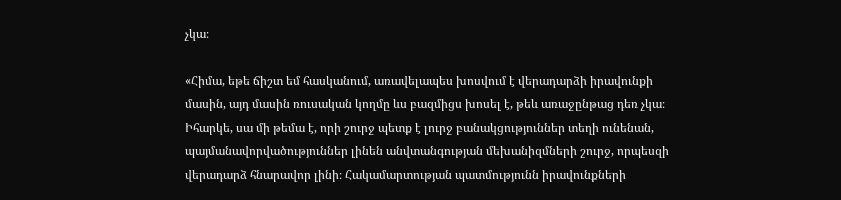չկա։

«Հիմա, եթե ճիշտ եմ հասկանում, առավելապես խոսվում է վերադարձի իրավունքի մասին, այդ մասին ռուսական կողմը ևս բազմիցս խոսել է, թեև առաջընթաց դեռ չկա։ Իհարկե, սա մի թեմա է, որի շուրջ պետք է լուրջ բանակցություններ տեղի ունենան, պայմանավորվածություններ լինեն անվտանգության մեխանիզմների շուրջ, որպեսզի վերադարձ հնարավոր լինի։ Հակամարտության պատմությունն իրավունքների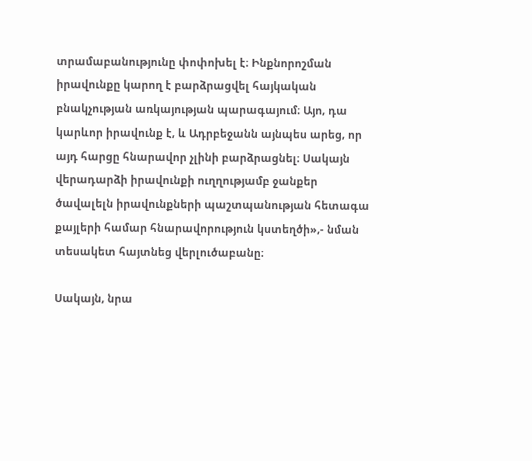տրամաբանությունը փոփոխել է։ Ինքնորոշման իրավունքը կարող է բարձրացվել հայկական բնակչության առկայության պարագայում։ Այո, դա կարևոր իրավունք է, և Ադրբեջանն այնպես արեց, որ այդ հարցը հնարավոր չլինի բարձրացնել։ Սակայն վերադարձի իրավունքի ուղղությամբ ջանքեր ծավալելն իրավունքների պաշտպանության հետագա քայլերի համար հնարավորություն կստեղծի»,- նման տեսակետ հայտնեց վերլուծաբանը։

Սակայն, նրա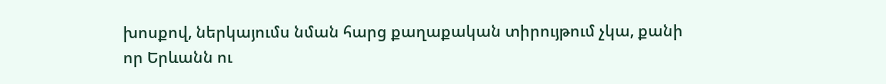խոսքով, ներկայումս նման հարց քաղաքական տիրույթում չկա, քանի որ Երևանն ու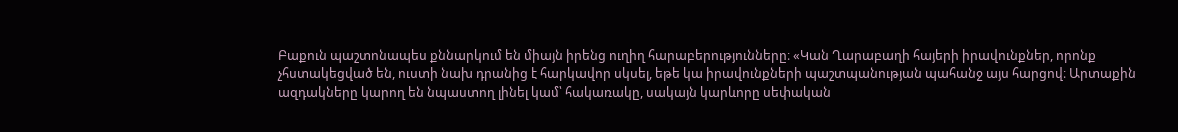Բաքուն պաշտոնապես քննարկում են միայն իրենց ուղիղ հարաբերությունները։ «Կան Ղարաբաղի հայերի իրավունքներ, որոնք չհստակեցված են, ուստի նախ դրանից է հարկավոր սկսել, եթե կա իրավունքների պաշտպանության պահանջ այս հարցով։ Արտաքին ազդակները կարող են նպաստող լինել կամ՝ հակառակը, սակայն կարևորը սեփական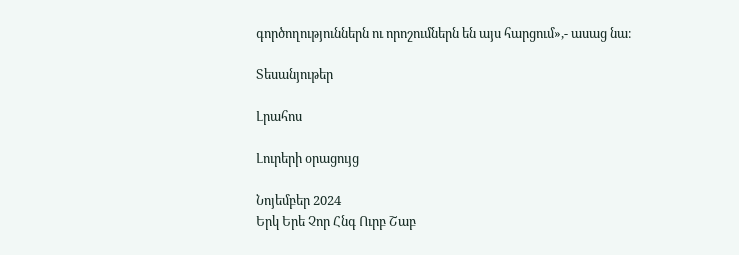գործողություններն ու որոշումներն են այս հարցում»,- ասաց նա։

Տեսանյութեր

Լրահոս

Լուրերի օրացույց

Նոյեմբեր 2024
Երկ Երե Չոր Հնգ Ուրբ Շաբ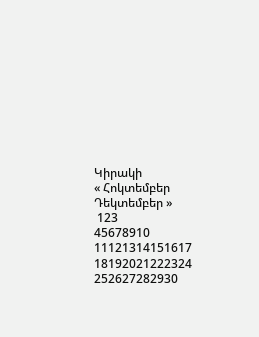Կիրակի
« Հոկտեմբեր   Դեկտեմբեր »
 123
45678910
11121314151617
18192021222324
252627282930